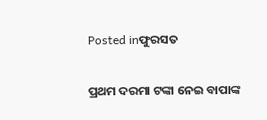Posted inଫୁରସତ

ପ୍ରଥମ ଦରମା ଟଙ୍କା ନେଇ ବାପାଙ୍କ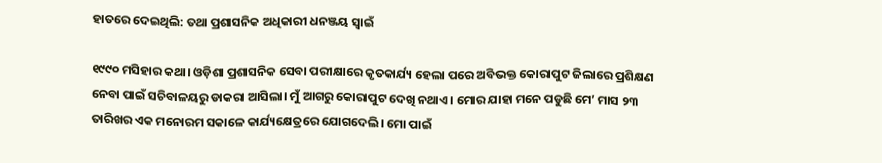ହାତରେ ଦେଇଥିଲି: ତଥା ପ୍ରଶାସନିକ ଅଧିକାରୀ ଧନଞ୍ଜୟ ସ୍ବାଇଁ

୧୯୯୦ ମସିହାର କଥା। ଓଡ଼ିଶା ପ୍ରଶାସନିକ ସେବା ପରୀକ୍ଷାରେ କୃତକାର୍ଯ୍ୟ ହେଲା ପରେ ଅବିଭକ୍ତ କୋରାପୁଟ ଜିଲାରେ ପ୍ରଶିକ୍ଷଣ ନେବା ପାଇଁ ସଚିବାଳୟରୁ ଡାକରା ଆସିଲା। ମୁଁ ଆଗରୁ କୋରାପୁଟ ଦେଖି ନଥାଏ। ମୋର ଯାହା ମନେ ପଡୁଛି ମେ’ ମାସ ୨୩ ତାରିଖର ଏକ ମନୋରମ ସକାଳେ କାର୍ଯ୍ୟକ୍ଷେତ୍ରରେ ଯୋଗଦେଲି। ମୋ ପାଇଁ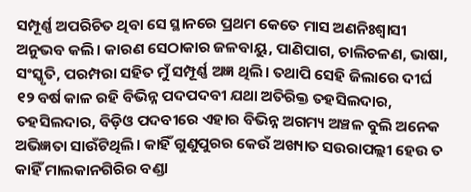ସମ୍ପୂର୍ଣ୍ଣ ଅପରିଚିତ ଥିବା ସେ ସ୍ଥାନରେ ପ୍ରଥମ କେତେ ମାସ ଅଣନିଃଶ୍ୱାସୀ ଅନୁଭବ କଲି। କାରଣ ସେଠାକାର ଜଳବାୟୁ, ପାଣିପାଗ, ଚାଲିଚଳଣ, ଭାଷା, ସଂସ୍କୃତି, ପରମ୍ପରା ସହିତ ମୁଁ ସମ୍ପୂର୍ଣ୍ଣ ଅଜ୍ଞ ଥିଲି। ତଥାପି ସେହି ଜିଲାରେ ଦୀର୍ଘ ୧୨ ବର୍ଷ କାଳ ରହି ବିଭିନ୍ନ ପଦପଦବୀ ଯଥା ଅତିରିକ୍ତ ତହସିଲଦାର, ତହସିଲଦାର, ବିଡ଼ିଓ ପଦବୀରେ ଏହାର ବିଭିନ୍ନ ଅଗମ୍ୟ ଅଞ୍ଚଳ ବୁଲି ଅନେକ ଅଭିଜ୍ଞତା ସାଉଁଟିଥିଲି। କାହିଁ ଗୁଣୁପୁରର କେଉଁ ଅଖ୍ୟାତ ସଉରାପଲ୍ଲୀ ହେଉ ତ କାହିଁ ମାଲକାନଗିରିର ବଣ୍ଡା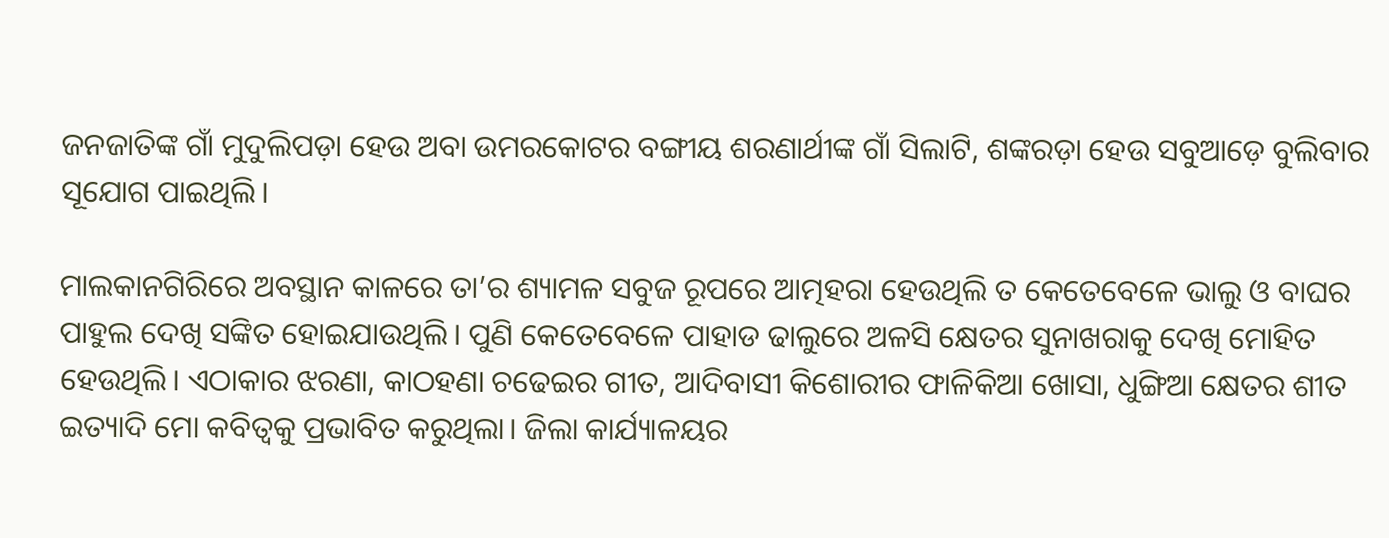ଜନଜାତିଙ୍କ ଗାଁ ମୁଦୁଲିପଡ଼ା ହେଉ ଅବା ଉମରକୋଟର ବଙ୍ଗୀୟ ଶରଣାର୍ଥୀଙ୍କ ଗାଁ ସିଲାଟି, ଶଙ୍କରଡ଼ା ହେଉ ସବୁଆଡ଼େ ବୁଲିବାର ସୂଯୋଗ ପାଇଥିଲି।

ମାଲକାନଗିରିରେ ଅବସ୍ଥାନ କାଳରେ ତା’ର ଶ୍ୟାମଳ ସବୁଜ ରୂପରେ ଆତ୍ମହରା ହେଉଥିଲି ତ କେତେବେଳେ ଭାଲୁ ଓ ବାଘର ପାହୁଲ ଦେଖି ସଙ୍କିତ ହୋଇଯାଉଥିଲି। ପୁଣି କେତେବେଳେ ପାହାଡ ଢାଲୁରେ ଅଳସି କ୍ଷେତର ସୁନାଖରାକୁ ଦେଖି ମୋହିତ ହେଉଥିଲି। ଏଠାକାର ଝରଣା, କାଠହଣା ଚଢେଇର ଗୀତ, ଆଦିବାସୀ କିଶୋରୀର ଫାଳିକିଆ ଖୋସା, ଧୁଙ୍ଗିଆ କ୍ଷେତର ଶୀତ ଇତ୍ୟାଦି ମୋ କବିତ୍ୱକୁ ପ୍ରଭାବିତ କରୁଥିଲା। ଜିଲା କାର୍ଯ୍ୟାଳୟର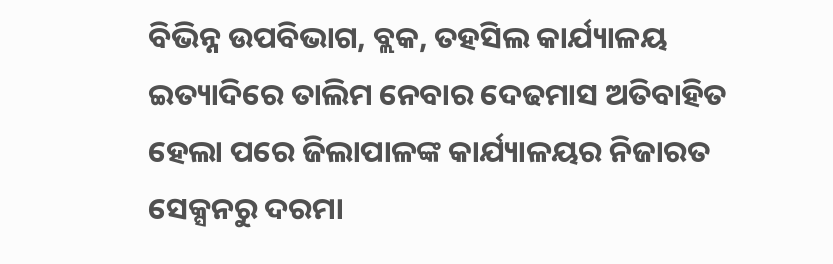ବିଭିନ୍ନ ଉପବିଭାଗ, ବ୍ଲକ, ତହସିଲ କାର୍ଯ୍ୟାଳୟ ଇତ୍ୟାଦିରେ ତାଲିମ ନେବାର ଦେଢମାସ ଅତିବାହିତ ହେଲା ପରେ ଜିଲାପାଳଙ୍କ କାର୍ଯ୍ୟାଳୟର ନିଜାରତ ସେକ୍ସନରୁ ଦରମା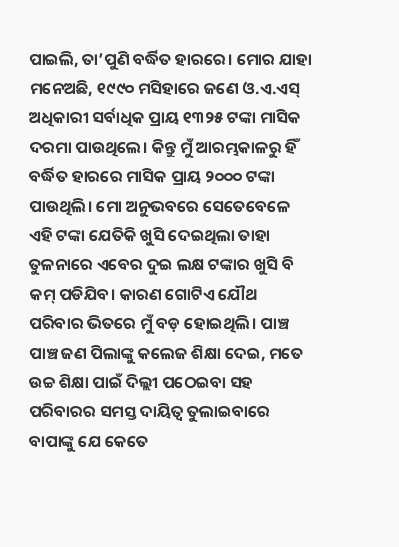ପାଇଲି, ତା’ପୁଣି ବର୍ଦ୍ଧିତ ହାରରେ। ମୋର ଯାହା ମନେଅଛି, ୧୯୯୦ ମସିହାରେ ଜଣେ ଓ.ଏ.ଏସ୍‌ ଅଧିକାରୀ ସର୍ବାଧିକ ପ୍ରାୟ ୧୩୨୫ ଟଙ୍କା ମାସିକ ଦରମା ପାଉଥିଲେ। କିନ୍ତୁ ମୁଁ ଆରମ୍ଭକାଳରୁ ହିଁ ବର୍ଦ୍ଧିତ ହାରରେ ମାସିକ ପ୍ରାୟ ୨୦୦୦ ଟଙ୍କା ପାଉଥିଲି। ମୋ ଅନୁଭବରେ ସେତେବେଳେ ଏହି ଟଙ୍କା ଯେତିକି ଖୁସି ଦେଇଥିଲା ତାହା ତୁଳନାରେ ଏବେର ଦୁଇ ଲକ୍ଷ ଟଙ୍କାର ଖୁସି ବି କମ୍‌ ପଡିଯିବ। କାରଣ ଗୋଟିଏ ଯୌଥ ପରିବାର ଭିତରେ ମୁଁ ବଡ଼ ହୋଇଥିଲି। ପାଞ୍ଚ ପାଞ୍ଚ ଜଣ ପିଲାଙ୍କୁ କଲେଜ ଶିକ୍ଷା ଦେଇ, ମତେ ଉଚ୍ଚ ଶିକ୍ଷା ପାଇଁ ଦିଲ୍ଲୀ ପଠେଇବା ସହ ପରିବାରର ସମସ୍ତ ଦାୟିତ୍ୱ ତୁଲାଇବାରେ ବାପାଙ୍କୁ ଯେ କେତେ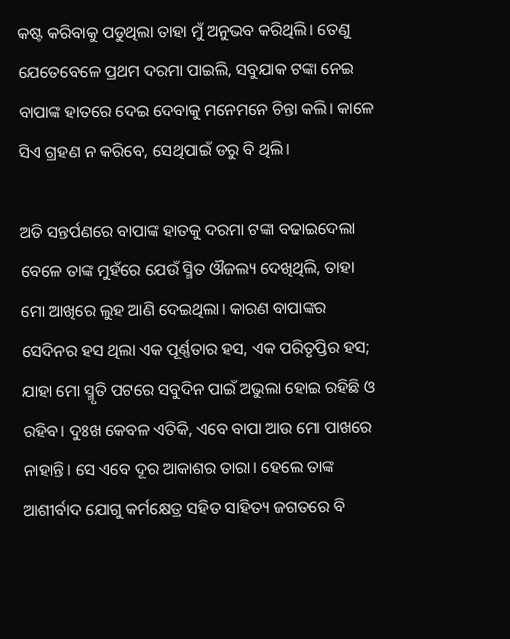କଷ୍ଟ କରିବାକୁ ପଡୁଥିଲା ତାହା ମୁଁ ଅନୁଭବ କରିଥିଲି। ତେଣୁ ଯେତେବେଳେ ପ୍ରଥମ ଦରମା ପାଇଲି, ସବୁଯାକ ଟଙ୍କା ନେଇ ବାପାଙ୍କ ହାତରେ ଦେଇ ଦେବାକୁ ମନେମନେ ଚିନ୍ତା କଲି। କାଳେ ସିଏ ଗ୍ରହଣ ନ କରିବେ, ସେଥିପାଇଁ ଡରୁ ବି ଥିଲି।

ଅତି ସନ୍ତର୍ପଣରେ ବାପାଙ୍କ ହାତକୁ ଦରମା ଟଙ୍କା ବଢାଇଦେଲା ବେଳେ ତାଙ୍କ ମୁହଁରେ ଯେଉଁ ସ୍ମିତ ଔଜଲ୍ୟ ଦେଖିଥିଲି, ତାହା ମୋ ଆଖିରେ ଲୁହ ଆଣି ଦେଇଥିଲା। କାରଣ ବାପାଙ୍କର ସେଦିନର ହସ ଥିଲା ଏକ ପୂର୍ଣ୍ଣତାର ହସ, ଏକ ପରିତୃପ୍ତିର ହସ; ଯାହା ମୋ ସ୍ମୃତି ପଟରେ ସବୁଦିନ ପାଇଁ ଅଭୁଲା ହୋଇ ରହିଛି ଓ ରହିବ। ଦୁଃଖ କେବଳ ଏତିକି, ଏବେ ବାପା ଆଉ ମୋ ପାଖରେ ନାହାନ୍ତି। ସେ ଏବେ ଦୂର ଆକାଶର ତାରା। ହେଲେ ତାଙ୍କ ଆଶୀର୍ବାଦ ଯୋଗୁ କର୍ମକ୍ଷେତ୍ର ସହିତ ସାହିତ୍ୟ ଜଗତରେ ବି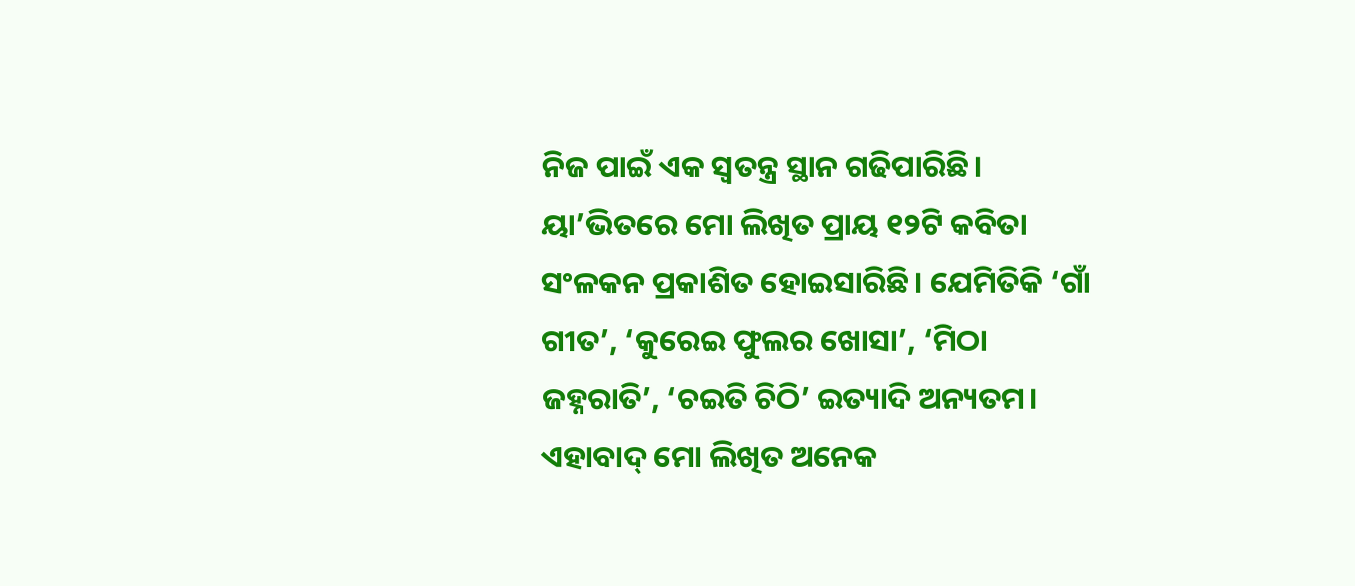ନିଜ ପାଇଁ ଏକ ସ୍ବତନ୍ତ୍ର ସ୍ଥାନ ଗଢିପାରିଛି। ୟା’ଭିତରେ ମୋ ଲିଖିତ ପ୍ରାୟ ୧୨ଟି କବିତା ସଂଳକନ ପ୍ରକାଶିତ ହୋଇସାରିଛି। ଯେମିତିକି ‘ଗାଁ ଗୀତ’, ‘କୁରେଇ ଫୁଲର ଖୋସା’, ‘ମିଠା ଜହ୍ନରାତି’, ‘ଚଇତି ଚିଠି’ ଇତ୍ୟାଦି ଅନ୍ୟତମ। ଏହାବାଦ୍‌ ମୋ ଲିଖିତ ଅନେକ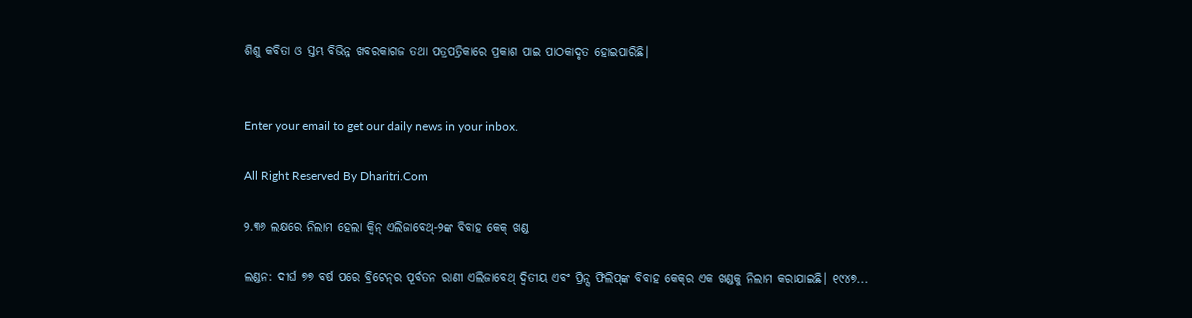ଶିଶୁ କବିତା ଓ ସ୍ତମ୍ଭ ବିଭିନ୍ନ ଖବରକାଗଜ ତଥା ପତ୍ରପତ୍ରିକାରେ ପ୍ରକାଶ ପାଇ ପାଠକାଦୃତ ହୋଇପାରିଛି।


Enter your email to get our daily news in your inbox.

All Right Reserved By Dharitri.Com

୨.୩୬ ଲକ୍ଷରେ ନିଲାମ ହେଲା କ୍ୱିନ୍‌ ଏଲିଜାବେଥ୍‌-୨ଙ୍କ ବିବାହ କେକ୍‌ ଖଣ୍ଡ

ଲଣ୍ଡନ: ଦୀର୍ଘ ୭୭ ବର୍ଷ ପରେ ବ୍ରିଟେନ୍‌ର ପୂର୍ବତନ ରାଣୀ ଏଲିଜାବେଥ୍‌ ଦ୍ୱିତୀୟ ଏବଂ ପ୍ରିନ୍ସ ଫିଲିପ୍‌ଙ୍କ ବିବାହ କେକ୍‌ର ଏକ ଖଣ୍ଡକୁ ନିଲାମ କରାଯାଇଛି। ୧୯୪୭...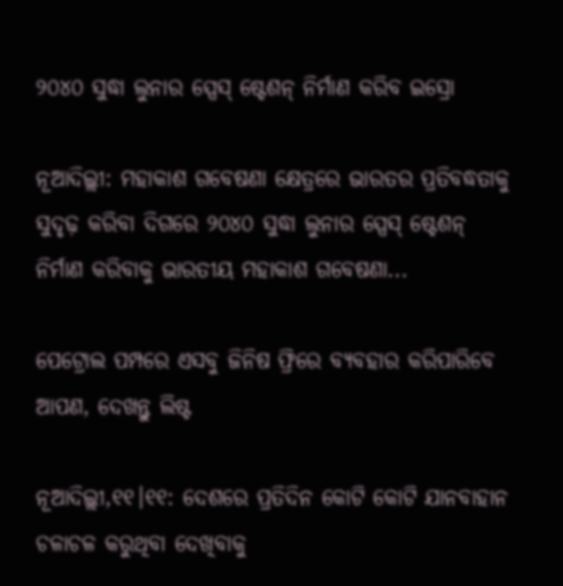୨୦୪୦ ସୁଦ୍ଧା ଲୁନାର ସ୍ପେସ୍‌ ଷ୍ଟେଶନ୍‌ ନିର୍ମାଣ କରିବ ଇସ୍ରୋ

ନୂଆଦିଲ୍ଲୀ: ମହାକାଶ ଗବେଷଣା କ୍ଷେତ୍ରରେ ଭାରତର ପ୍ରତିବଦ୍ଧତାକୁ ସୁଦୃଢ଼ କରିବା ଦିଗରେ ୨୦୪୦ ସୁଦ୍ଧା ଲୁନାର ସ୍ପେସ୍‌ ଷ୍ଟେଶନ୍‌ ନିର୍ମାଣ କରିବାକୁ ଭାରତୀୟ ମହାକାଶ ଗବେଷଣା...

ପେଟ୍ରୋଲ ପମ୍ପରେ ଏସବୁ ଜିନିଷ ଫ୍ରିରେ ବ୍ୟବହାର କରିପାରିବେ ଆପଣ, ଦେଖନ୍ତୁ ଲିଷ୍ଟ

ନୂଆଦିଲ୍ଲୀ,୧୧।୧୧: ଦେଶରେ ପ୍ରତିଦିନ କୋଟି କୋଟି ଯାନବାହାନ ଚଳାଚଳ କରୁଥିବା ଦେଖିବାକୁ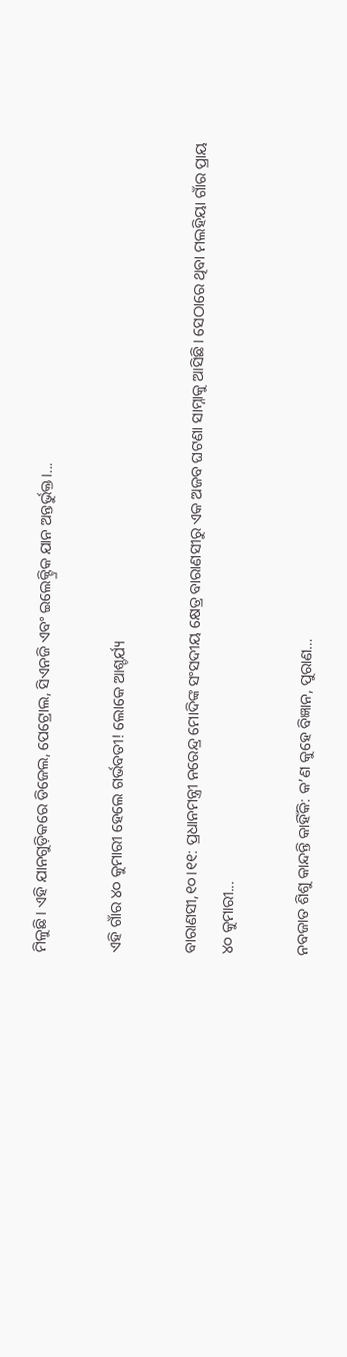ମିଳୁଛି। ଏହି ଯାନଗୁଡ଼ିକରେ ଡିଜେଲ, ପେଟ୍ରୋଲ, ସିଏନଜି ଏବଂ ଇଲେକ୍ଟ୍ରିକ ଯାନ ଅନ୍ତର୍ଭୁକ୍ତ।...

ଏହି ଗାଁର ୪୦ କୁମାରୀ ହେଲେ ଗର୍ଭବତୀ! ଲୋକେ ଆଶ୍ଚର୍ଯ୍ୟ

ବାରାଣସୀ,୧୦।୧୧: ପ୍ରଧାନମନ୍ତ୍ରୀ ନରେନ୍ଦ୍ର ମୋଦିଙ୍କ ସଂସଦୀୟ କ୍ଷେତ୍ର ବାରାଣସୀରୁ ଏକ ଅଜବ ଘଟଣା ସାମ୍ନାକୁ ଆସିଛି। ସେଠାରେ ଥିବା ମଲହିୟା ଗାଁର ପ୍ରାୟ ୪୦ କୁମାରୀ...

ନବଜାତ ଶିଶୁ କାନ୍ଦନ୍ତି କାହିଁକି: କ’ଣ କୁହେ ବିଜ୍ଞାନ, ପୁରାଣ…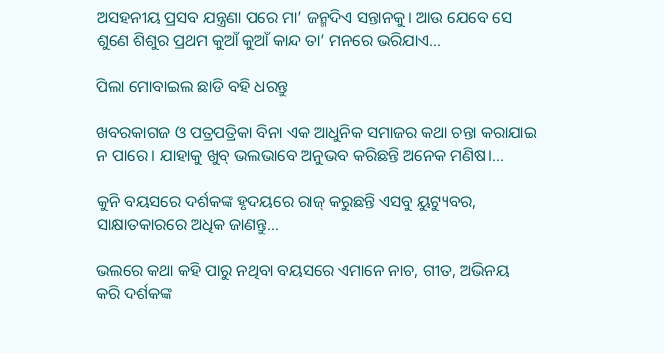ଅସହନୀୟ ପ୍ରସବ ଯନ୍ତ୍ରଣା ପରେ ମା’ ଜନ୍ମଦିଏ ସନ୍ତାନକୁ। ଆଉ ଯେବେ ସେ ଶୁଣେ ଶିଶୁର ପ୍ରଥମ କୁଆଁ କୁଆଁ କାନ୍ଦ ତା’ ମନରେ ଭରିଯାଏ...

ପିଲା ମୋବାଇଲ ଛାଡି ବହି ଧରନ୍ତୁ

ଖବରକାଗଜ ଓ ପତ୍ରପତ୍ରିକା ବିନା ଏକ ଆଧୁନିକ ସମାଜର କଥା ଚନ୍ତା କରାଯାଇ ନ ପାରେ। ଯାହାକୁ ଖୁବ୍‌ ଭଲଭାବେ ଅନୁଭବ କରିଛନ୍ତି ଅନେକ ମଣିଷ।...

କୁନି ବୟସରେ ଦର୍ଶକଙ୍କ ହୃଦୟରେ ରାଜ୍‌ କରୁଛନ୍ତି ଏସବୁ ୟୁଟ୍ୟୁବର, ସାକ୍ଷାତକାରରେ ଅଧିକ ଜାଣନ୍ତୁ…

ଭଲରେ କଥା କହି ପାରୁ ନଥିବା ବୟସରେ ଏମାନେ ନାଚ, ଗୀତ, ଅଭିନୟ କରି ଦର୍ଶକଙ୍କ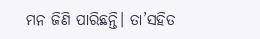ମନ ଜିଣି ପାରିଛନ୍ତି। ତା’ସହିତ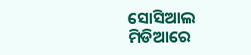ସୋସିଆଲ ମିଡିଆରେ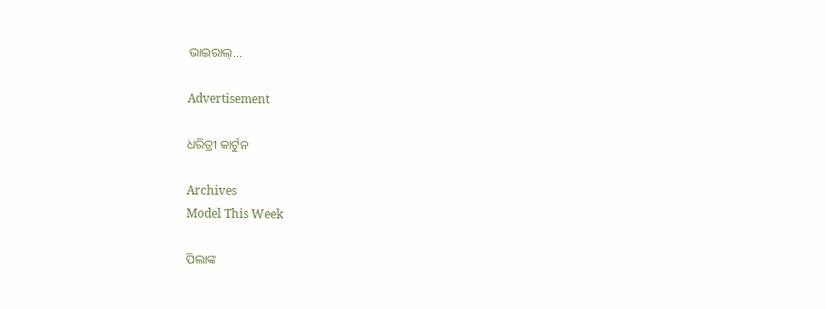ଭାଇରାଲ୍‌...

Advertisement

ଧରିତ୍ରୀ କାର୍ଟୁନ

Archives
Model This Week

ପିଲାଙ୍କ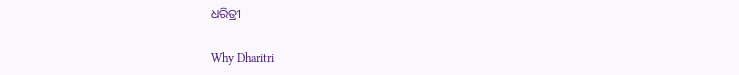ଧରିତ୍ରୀ

Why Dharitri